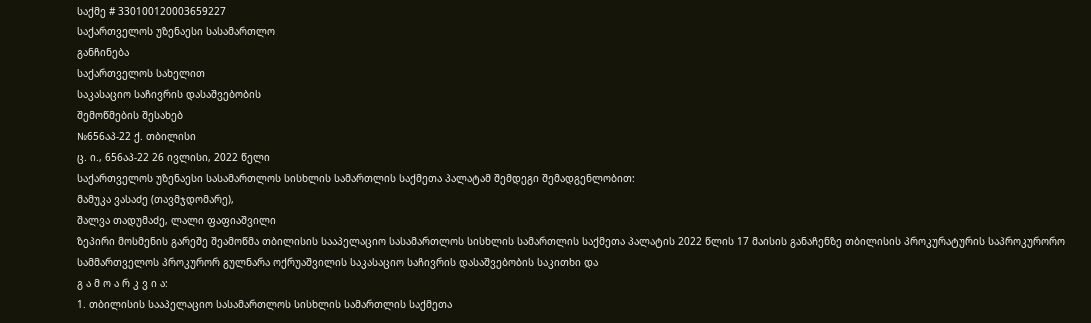საქმე # 330100120003659227
საქართველოს უზენაესი სასამართლო
განჩინება
საქართველოს სახელით
საკასაციო საჩივრის დასაშვებობის
შემოწმების შესახებ
№656აპ-22 ქ. თბილისი
ც. ი., 656აპ-22 26 ივლისი, 2022 წელი
საქართველოს უზენაესი სასამართლოს სისხლის სამართლის საქმეთა პალატამ შემდეგი შემადგენლობით:
მამუკა ვასაძე (თავმჯდომარე),
შალვა თადუმაძე, ლალი ფაფიაშვილი
ზეპირი მოსმენის გარეშე შეამოწმა თბილისის სააპელაციო სასამართლოს სისხლის სამართლის საქმეთა პალატის 2022 წლის 17 მაისის განაჩენზე თბილისის პროკურატურის საპროკურორო სამმართველოს პროკურორ გულნარა ოქრუაშვილის საკასაციო საჩივრის დასაშვებობის საკითხი და
გ ა მ ო ა რ კ ვ ი ა:
1. თბილისის სააპელაციო სასამართლოს სისხლის სამართლის საქმეთა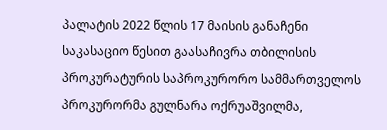პალატის 2022 წლის 17 მაისის განაჩენი საკასაციო წესით გაასაჩივრა თბილისის პროკურატურის საპროკურორო სამმართველოს პროკურორმა გულნარა ოქრუაშვილმა,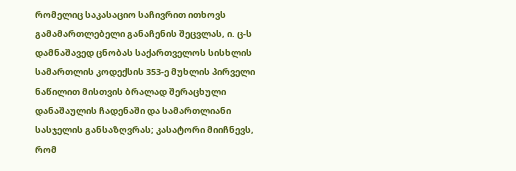რომელიც საკასაციო საჩივრით ითხოვს გამამართლებელი განაჩენის შეცვლას, ი. ც-ს დამნაშავედ ცნობას საქართველოს სისხლის სამართლის კოდექსის 353-ე მუხლის პირველი ნაწილით მისთვის ბრალად შერაცხული დანაშაულის ჩადენაში და სამართლიანი სასჯელის განსაზღვრას; კასატორი მიიჩნევს, რომ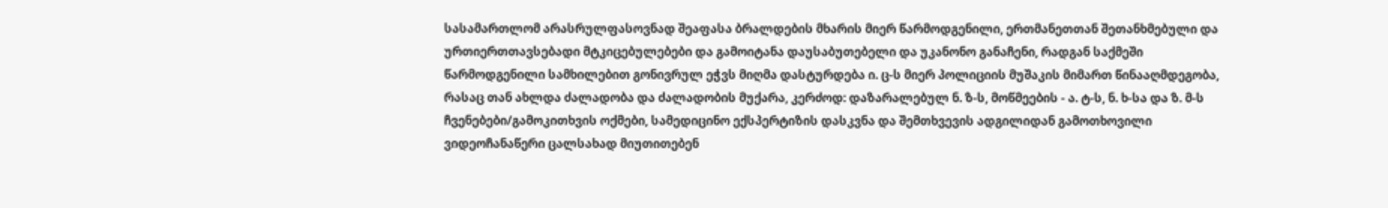სასამართლომ არასრულფასოვნად შეაფასა ბრალდების მხარის მიერ წარმოდგენილი, ერთმანეთთან შეთანხმებული და ურთიერთთავსებადი მტკიცებულებები და გამოიტანა დაუსაბუთებელი და უკანონო განაჩენი, რადგან საქმეში წარმოდგენილი სამხილებით გონივრულ ეჭვს მიღმა დასტურდება ი. ც-ს მიერ პოლიციის მუშაკის მიმართ წინააღმდეგობა, რასაც თან ახლდა ძალადობა და ძალადობის მუქარა, კერძოდ: დაზარალებულ ნ. ზ-ს, მოწმეების - ა. ტ-ს, ნ. ხ-სა და ზ. მ-ს ჩვენებები/გამოკითხვის ოქმები, სამედიცინო ექსპერტიზის დასკვნა და შემთხვევის ადგილიდან გამოთხოვილი ვიდეოჩანაწერი ცალსახად მიუთითებენ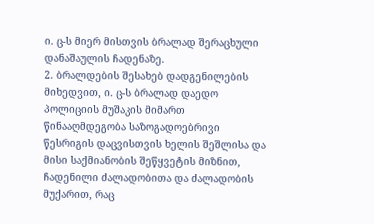ი. ც-ს მიერ მისთვის ბრალად შერაცხული დანაშაულის ჩადენაზე.
2. ბრალდების შესახებ დადგენილების მიხედვით, ი. ც-ს ბრალად დაედო პოლიციის მუშაკის მიმართ წინააღმდეგობა საზოგადოებრივი წესრიგის დაცვისთვის ხელის შეშლისა და მისი საქმიანობის შეწყვეტის მიზნით, ჩადენილი ძალადობითა და ძალადობის მუქარით, რაც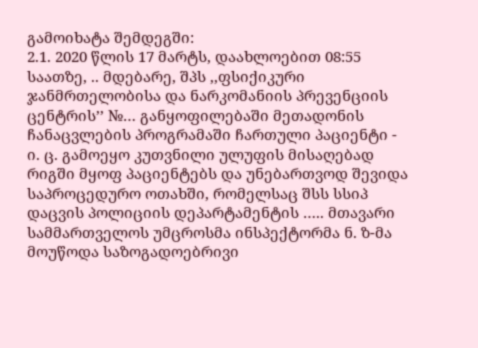გამოიხატა შემდეგში:
2.1. 2020 წლის 17 მარტს, დაახლოებით 08:55 საათზე, .. მდებარე, შპს ,,ფსიქიკური ჯანმრთელობისა და ნარკომანიის პრევენციის ცენტრის’’ №… განყოფილებაში მეთადონის ჩანაცვლების პროგრამაში ჩართული პაციენტი - ი. ც. გამოეყო კუთვნილი ულუფის მისაღებად რიგში მყოფ პაციენტებს და უნებართვოდ შევიდა საპროცედურო ოთახში, რომელსაც შსს სსიპ დაცვის პოლიციის დეპარტამენტის ….. მთავარი სამმართველოს უმცროსმა ინსპექტორმა ნ. ზ-მა მოუწოდა საზოგადოებრივი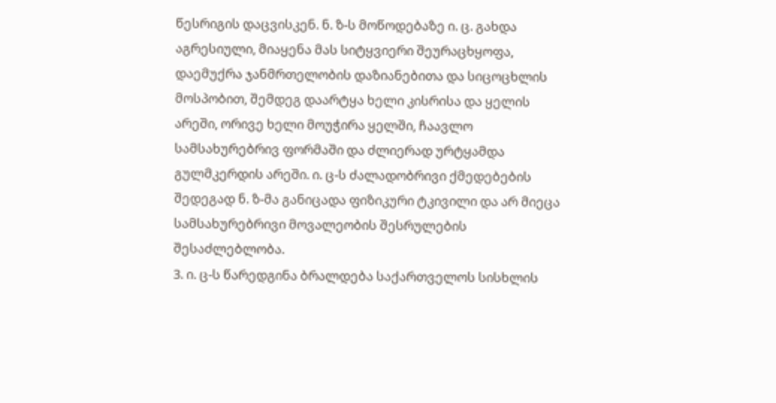წესრიგის დაცვისკენ. ნ. ზ-ს მოწოდებაზე ი. ც. გახდა აგრესიული, მიაყენა მას სიტყვიერი შეურაცხყოფა, დაემუქრა ჯანმრთელობის დაზიანებითა და სიცოცხლის მოსპობით, შემდეგ დაარტყა ხელი კისრისა და ყელის არეში, ორივე ხელი მოუჭირა ყელში, ჩაავლო სამსახურებრივ ფორმაში და ძლიერად ურტყამდა გულმკერდის არეში. ი. ც-ს ძალადობრივი ქმედებების შედეგად ნ. ზ-მა განიცადა ფიზიკური ტკივილი და არ მიეცა სამსახურებრივი მოვალეობის შესრულების შესაძლებლობა.
3. ი. ც-ს წარედგინა ბრალდება საქართველოს სისხლის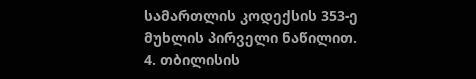სამართლის კოდექსის 353-ე მუხლის პირველი ნაწილით.
4. თბილისის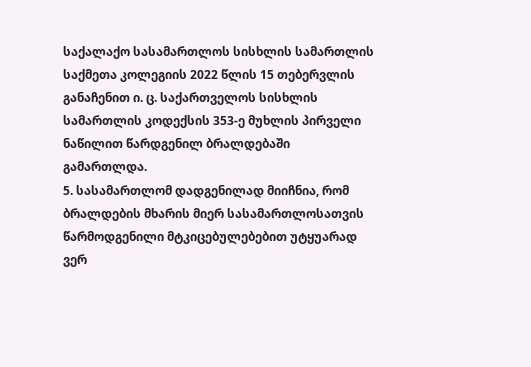საქალაქო სასამართლოს სისხლის სამართლის საქმეთა კოლეგიის 2022 წლის 15 თებერვლის განაჩენით ი. ც. საქართველოს სისხლის სამართლის კოდექსის 353-ე მუხლის პირველი ნაწილით წარდგენილ ბრალდებაში გამართლდა.
5. სასამართლომ დადგენილად მიიჩნია, რომ ბრალდების მხარის მიერ სასამართლოსათვის წარმოდგენილი მტკიცებულებებით უტყუარად ვერ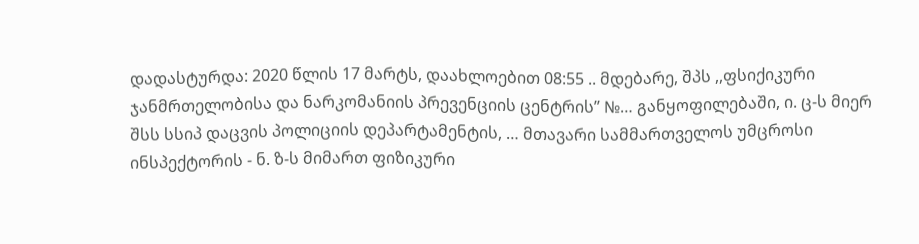დადასტურდა: 2020 წლის 17 მარტს, დაახლოებით 08:55 .. მდებარე, შპს ,,ფსიქიკური ჯანმრთელობისა და ნარკომანიის პრევენციის ცენტრის’’ №… განყოფილებაში, ი. ც-ს მიერ შსს სსიპ დაცვის პოლიციის დეპარტამენტის, … მთავარი სამმართველოს უმცროსი ინსპექტორის - ნ. ზ-ს მიმართ ფიზიკური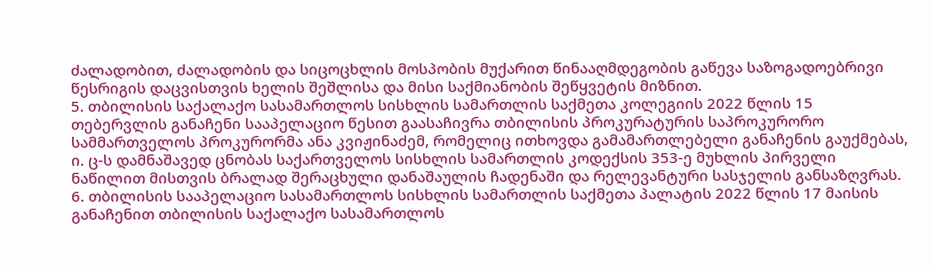ძალადობით, ძალადობის და სიცოცხლის მოსპობის მუქარით წინააღმდეგობის გაწევა საზოგადოებრივი წესრიგის დაცვისთვის ხელის შეშლისა და მისი საქმიანობის შეწყვეტის მიზნით.
5. თბილისის საქალაქო სასამართლოს სისხლის სამართლის საქმეთა კოლეგიის 2022 წლის 15 თებერვლის განაჩენი სააპელაციო წესით გაასაჩივრა თბილისის პროკურატურის საპროკურორო სამმართველოს პროკურორმა ანა კვიჟინაძემ, რომელიც ითხოვდა გამამართლებელი განაჩენის გაუქმებას, ი. ც-ს დამნაშავედ ცნობას საქართველოს სისხლის სამართლის კოდექსის 353-ე მუხლის პირველი ნაწილით მისთვის ბრალად შერაცხული დანაშაულის ჩადენაში და რელევანტური სასჯელის განსაზღვრას.
6. თბილისის სააპელაციო სასამართლოს სისხლის სამართლის საქმეთა პალატის 2022 წლის 17 მაისის განაჩენით თბილისის საქალაქო სასამართლოს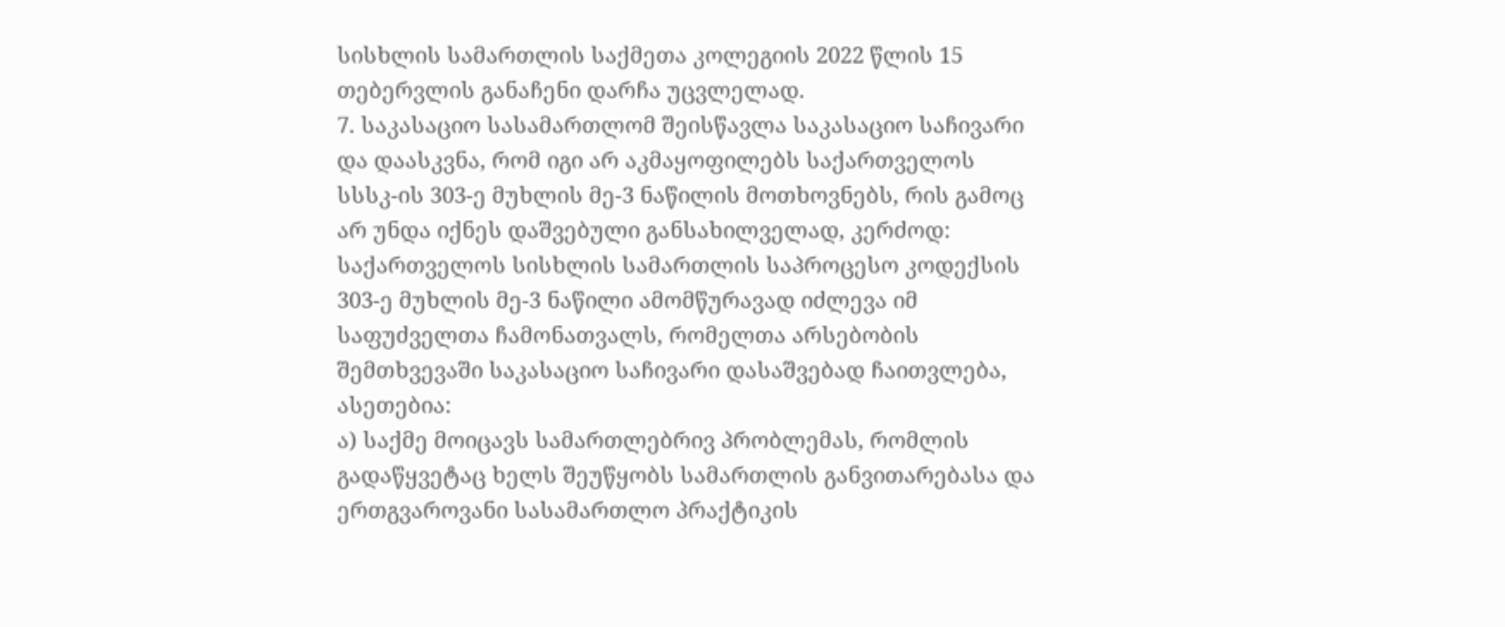სისხლის სამართლის საქმეთა კოლეგიის 2022 წლის 15 თებერვლის განაჩენი დარჩა უცვლელად.
7. საკასაციო სასამართლომ შეისწავლა საკასაციო საჩივარი და დაასკვნა, რომ იგი არ აკმაყოფილებს საქართველოს სსსკ-ის 303-ე მუხლის მე-3 ნაწილის მოთხოვნებს, რის გამოც არ უნდა იქნეს დაშვებული განსახილველად, კერძოდ: საქართველოს სისხლის სამართლის საპროცესო კოდექსის 303-ე მუხლის მე-3 ნაწილი ამომწურავად იძლევა იმ საფუძველთა ჩამონათვალს, რომელთა არსებობის შემთხვევაში საკასაციო საჩივარი დასაშვებად ჩაითვლება, ასეთებია:
ა) საქმე მოიცავს სამართლებრივ პრობლემას, რომლის გადაწყვეტაც ხელს შეუწყობს სამართლის განვითარებასა და ერთგვაროვანი სასამართლო პრაქტიკის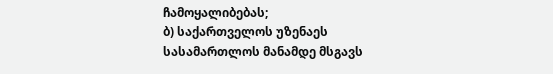ჩამოყალიბებას;
ბ) საქართველოს უზენაეს სასამართლოს მანამდე მსგავს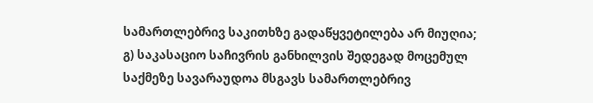სამართლებრივ საკითხზე გადაწყვეტილება არ მიუღია;
გ) საკასაციო საჩივრის განხილვის შედეგად მოცემულ საქმეზე სავარაუდოა მსგავს სამართლებრივ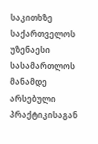საკითხზე საქართველოს უზენაესი სასამართლოს მანამდე არსებული პრაქტიკისაგან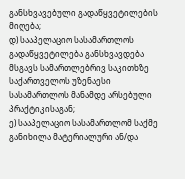განსხვავებული გადაწყვეტილების მიღება;
დ) სააპელაციო სასამართლოს გადაწყვეტილება განსხვავდება მსგავს სამართლებრივ საკითხზე საქართველოს უზენაესი სასამართლოს მანამდე არსებული პრაქტიკისაგან;
ე) სააპელაციო სასამართლომ საქმე განიხილა მატერიალური ან/და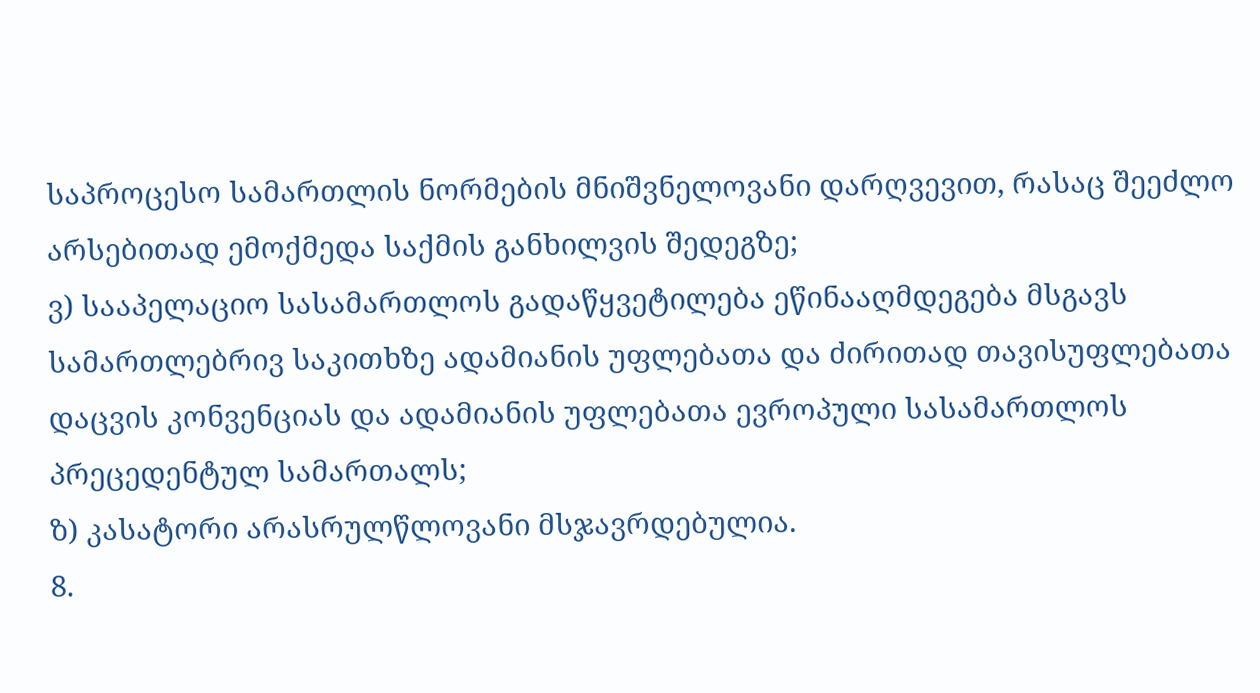საპროცესო სამართლის ნორმების მნიშვნელოვანი დარღვევით, რასაც შეეძლო არსებითად ემოქმედა საქმის განხილვის შედეგზე;
ვ) სააპელაციო სასამართლოს გადაწყვეტილება ეწინააღმდეგება მსგავს სამართლებრივ საკითხზე ადამიანის უფლებათა და ძირითად თავისუფლებათა დაცვის კონვენციას და ადამიანის უფლებათა ევროპული სასამართლოს პრეცედენტულ სამართალს;
ზ) კასატორი არასრულწლოვანი მსჯავრდებულია.
8.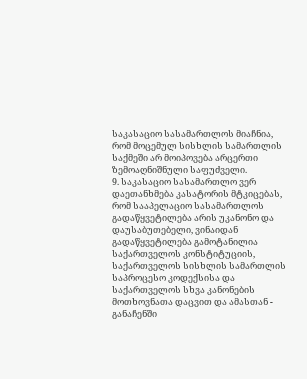საკასაციო სასამართლოს მიაჩნია, რომ მოცემულ სისხლის სამართლის საქმეში არ მოიპოვება არცერთი ზემოაღნიშნული საფუძველი.
9. საკასაციო სასამართლო ვერ დაეთანხმება კასატორის მტკიცებას, რომ სააპელაციო სასამართლოს გადაწყვეტილება არის უკანონო და დაუსაბუთებელი, ვინაიდან გადაწყვეტილება გამოტანილია საქართველოს კონსტიტუციის, საქართველოს სისხლის სამართლის საპროცესო კოდექსისა და საქართველოს სხვა კანონების მოთხოვნათა დაცვით და ამასთან - განაჩენში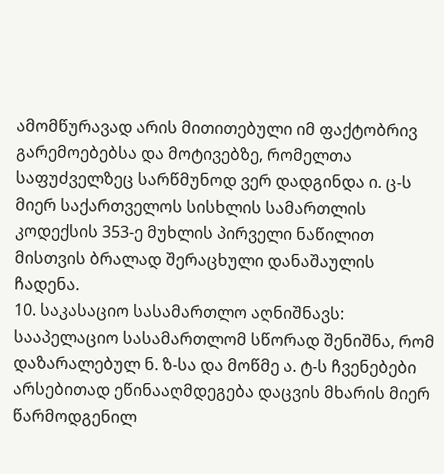ამომწურავად არის მითითებული იმ ფაქტობრივ გარემოებებსა და მოტივებზე, რომელთა საფუძველზეც სარწმუნოდ ვერ დადგინდა ი. ც-ს მიერ საქართველოს სისხლის სამართლის კოდექსის 353-ე მუხლის პირველი ნაწილით მისთვის ბრალად შერაცხული დანაშაულის ჩადენა.
10. საკასაციო სასამართლო აღნიშნავს: სააპელაციო სასამართლომ სწორად შენიშნა, რომ დაზარალებულ ნ. ზ-სა და მოწმე ა. ტ-ს ჩვენებები არსებითად ეწინააღმდეგება დაცვის მხარის მიერ წარმოდგენილ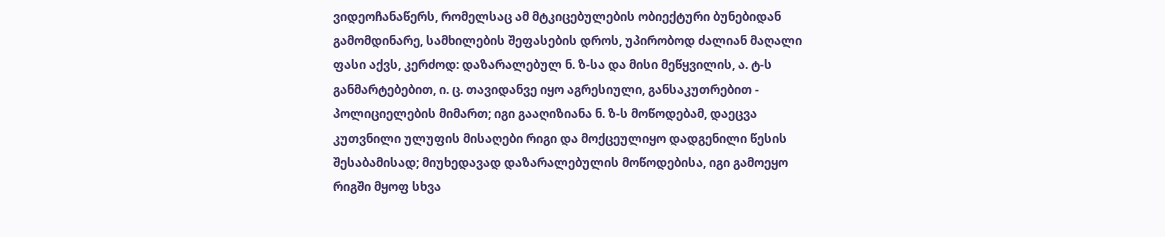ვიდეოჩანაწერს, რომელსაც ამ მტკიცებულების ობიექტური ბუნებიდან გამომდინარე, სამხილების შეფასების დროს, უპირობოდ ძალიან მაღალი ფასი აქვს, კერძოდ: დაზარალებულ ნ. ზ-სა და მისი მეწყვილის, ა. ტ-ს განმარტებებით, ი. ც. თავიდანვე იყო აგრესიული, განსაკუთრებით - პოლიციელების მიმართ; იგი გააღიზიანა ნ. ზ-ს მოწოდებამ, დაეცვა კუთვნილი ულუფის მისაღები რიგი და მოქცეულიყო დადგენილი წესის შესაბამისად; მიუხედავად დაზარალებულის მოწოდებისა, იგი გამოეყო რიგში მყოფ სხვა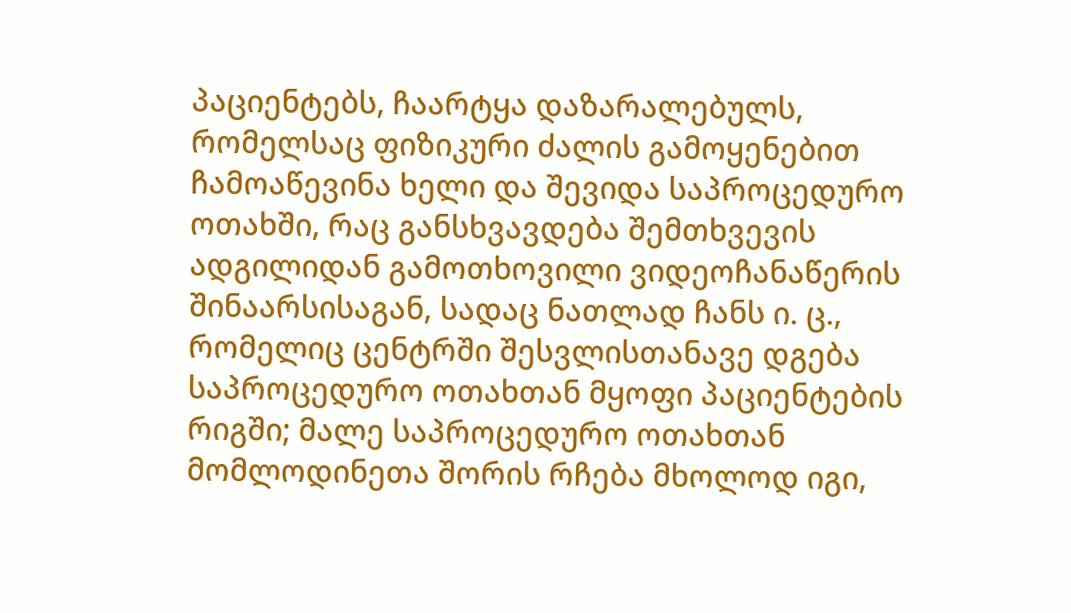პაციენტებს, ჩაარტყა დაზარალებულს, რომელსაც ფიზიკური ძალის გამოყენებით ჩამოაწევინა ხელი და შევიდა საპროცედურო ოთახში, რაც განსხვავდება შემთხვევის ადგილიდან გამოთხოვილი ვიდეოჩანაწერის შინაარსისაგან, სადაც ნათლად ჩანს ი. ც., რომელიც ცენტრში შესვლისთანავე დგება საპროცედურო ოთახთან მყოფი პაციენტების რიგში; მალე საპროცედურო ოთახთან მომლოდინეთა შორის რჩება მხოლოდ იგი,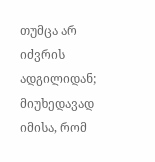თუმცა არ იძვრის ადგილიდან; მიუხედავად იმისა, რომ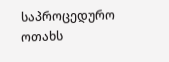საპროცედურო ოთახს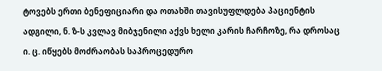ტოვებს ერთი ბენეფიციარი და ოთახში თავისუფლდება პაციენტის ადგილი, ნ. ზ-ს კვლავ მიბჯენილი აქვს ხელი კარის ჩარჩოზე, რა დროსაც ი. ც. იწყებს მოძრაობას საპროცედურო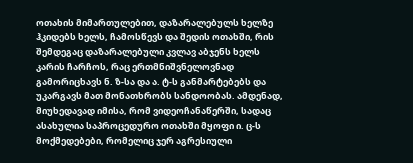ოთახის მიმართულებით, დაზარალებულს ხელზე ჰკიდებს ხელს, ჩამოსწევს და შედის ოთახში, რის შემდეგაც დაზარალებული კვლავ აბჯენს ხელს კარის ჩარჩოს, რაც ერთმნიშვნელოვნად გამორიცხავს ნ. ზ-სა და ა. ტ-ს განმარტებებს და უკარგავს მათ მონათხრობს სანდოობას. ამდენად, მიუხედავად იმისა, რომ ვიდეოჩანაწერში, სადაც ასახულია საპროცედურო ოთახში მყოფი ი. ც-ს მოქმედებები, რომელიც ჯერ აგრესიული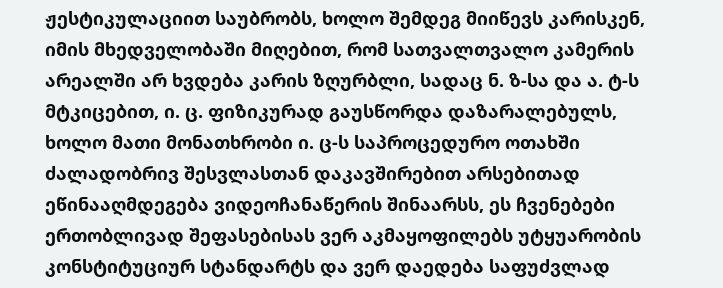ჟესტიკულაციით საუბრობს, ხოლო შემდეგ მიიწევს კარისკენ, იმის მხედველობაში მიღებით, რომ სათვალთვალო კამერის არეალში არ ხვდება კარის ზღურბლი, სადაც ნ. ზ-სა და ა. ტ-ს მტკიცებით, ი. ც. ფიზიკურად გაუსწორდა დაზარალებულს, ხოლო მათი მონათხრობი ი. ც-ს საპროცედურო ოთახში ძალადობრივ შესვლასთან დაკავშირებით არსებითად ეწინააღმდეგება ვიდეოჩანაწერის შინაარსს, ეს ჩვენებები ერთობლივად შეფასებისას ვერ აკმაყოფილებს უტყუარობის კონსტიტუციურ სტანდარტს და ვერ დაედება საფუძვლად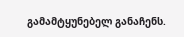გამამტყუნებელ განაჩენს.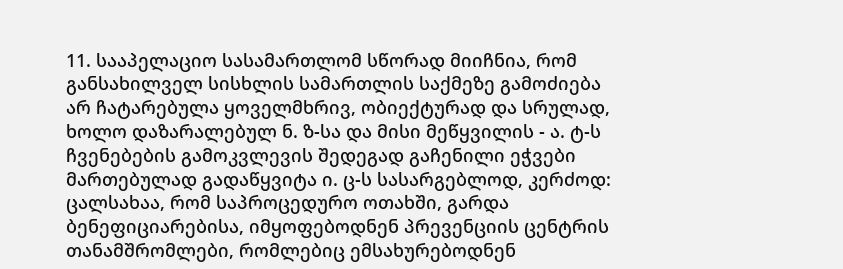11. სააპელაციო სასამართლომ სწორად მიიჩნია, რომ განსახილველ სისხლის სამართლის საქმეზე გამოძიება არ ჩატარებულა ყოველმხრივ, ობიექტურად და სრულად, ხოლო დაზარალებულ ნ. ზ-სა და მისი მეწყვილის - ა. ტ-ს ჩვენებების გამოკვლევის შედეგად გაჩენილი ეჭვები მართებულად გადაწყვიტა ი. ც-ს სასარგებლოდ, კერძოდ: ცალსახაა, რომ საპროცედურო ოთახში, გარდა ბენეფიციარებისა, იმყოფებოდნენ პრევენციის ცენტრის თანამშრომლები, რომლებიც ემსახურებოდნენ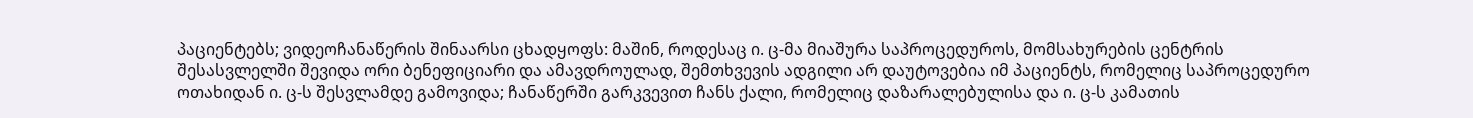პაციენტებს; ვიდეოჩანაწერის შინაარსი ცხადყოფს: მაშინ, როდესაც ი. ც-მა მიაშურა საპროცედუროს, მომსახურების ცენტრის შესასვლელში შევიდა ორი ბენეფიციარი და ამავდროულად, შემთხვევის ადგილი არ დაუტოვებია იმ პაციენტს, რომელიც საპროცედურო ოთახიდან ი. ც-ს შესვლამდე გამოვიდა; ჩანაწერში გარკვევით ჩანს ქალი, რომელიც დაზარალებულისა და ი. ც-ს კამათის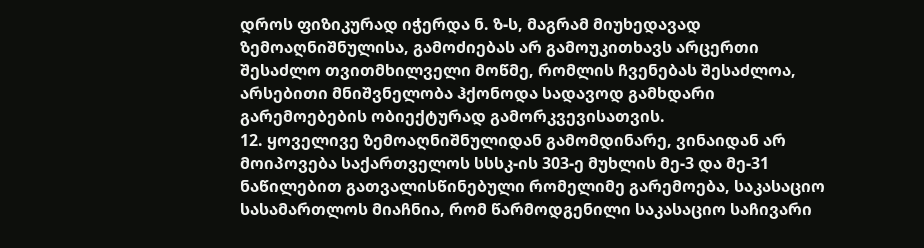დროს ფიზიკურად იჭერდა ნ. ზ-ს, მაგრამ მიუხედავად ზემოაღნიშნულისა, გამოძიებას არ გამოუკითხავს არცერთი შესაძლო თვითმხილველი მოწმე, რომლის ჩვენებას შესაძლოა, არსებითი მნიშვნელობა ჰქონოდა სადავოდ გამხდარი გარემოებების ობიექტურად გამორკვევისათვის.
12. ყოველივე ზემოაღნიშნულიდან გამომდინარე, ვინაიდან არ მოიპოვება საქართველოს სსსკ-ის 303-ე მუხლის მე-3 და მე-31 ნაწილებით გათვალისწინებული რომელიმე გარემოება, საკასაციო სასამართლოს მიაჩნია, რომ წარმოდგენილი საკასაციო საჩივარი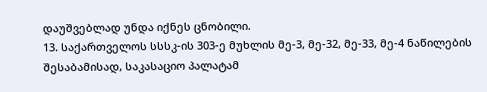დაუშვებლად უნდა იქნეს ცნობილი.
13. საქართველოს სსსკ-ის 303-ე მუხლის მე-3, მე-32, მე-33, მე-4 ნაწილების შესაბამისად, საკასაციო პალატამ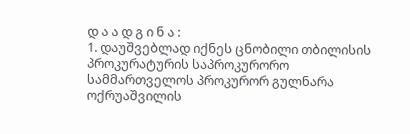დ ა ა დ გ ი ნ ა :
1. დაუშვებლად იქნეს ცნობილი თბილისის პროკურატურის საპროკურორო სამმართველოს პროკურორ გულნარა ოქრუაშვილის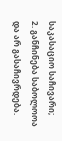საკასაციო საჩივარი;
2. განჩინება საბოლოოა და არ გასაჩივრდება.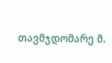თავმჯდომარე მ.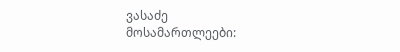ვასაძე
მოსამართლეები: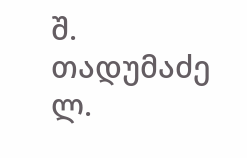შ. თადუმაძე
ლ.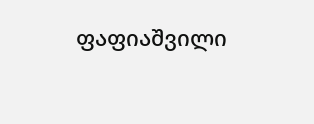ფაფიაშვილი